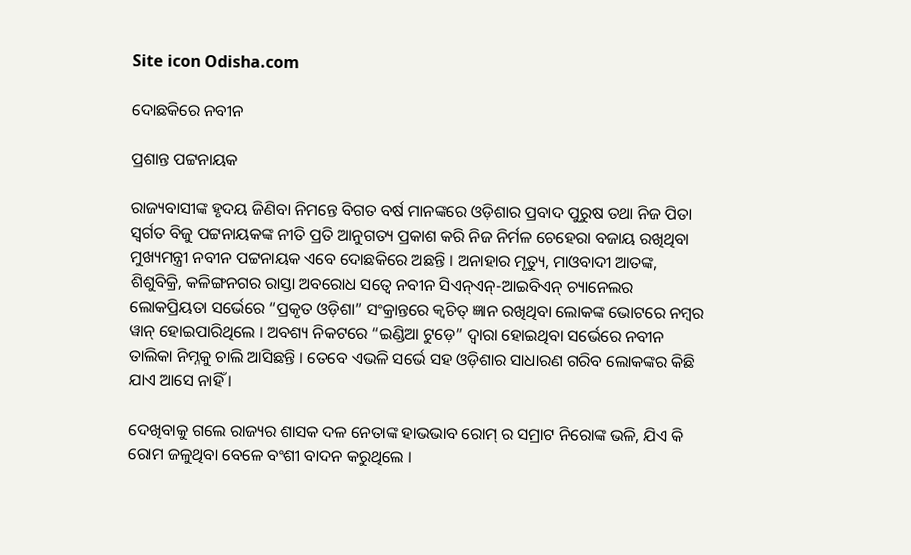Site icon Odisha.com

ଦୋଛକିରେ ନବୀନ

ପ୍ରଶାନ୍ତ ପଟ୍ଟନାୟକ

ରାଜ୍ୟବାସୀଙ୍କ ହୃଦୟ ଜିଣିବା ନିମନ୍ତେ ବିଗତ ବର୍ଷ ମାନଙ୍କରେ ଓଡ଼ିଶାର ପ୍ରବାଦ ପୁରୁଷ ତଥା ନିଜ ପିତା ସ୍ୱର୍ଗତ ବିଜୁ ପଟ୍ଟନାୟକଙ୍କ ନୀତି ପ୍ରତି ଆନୁଗତ୍ୟ ପ୍ରକାଶ କରି ନିଜ ନିର୍ମଳ ଚେହେରା ବଜାୟ ରଖିଥିବା ମୁଖ୍ୟମନ୍ତ୍ରୀ ନବୀନ ପଟ୍ଟନାୟକ ଏବେ ଦୋଛକିରେ ଅଛନ୍ତି । ଅନାହାର ମୃତ୍ୟୁ, ମାଓବାଦୀ ଆତଙ୍କ, ଶିଶୁବିକ୍ରି, କଳିଙ୍ଗନଗର ରାସ୍ତା ଅବରୋଧ ସତ୍ୱେ ନବୀନ ସିଏନ୍ଏନ୍-ଆଇବିଏନ୍ ଚ୍ୟାନେଲର ଲୋକପ୍ରିୟତା ସର୍ଭେରେ “ପ୍ରକୃତ ଓଡ଼ିଶା” ସଂକ୍ରାନ୍ତରେ କ୍ୱଚିତ୍ ଜ୍ଞାନ ରଖିଥିବା ଲୋକଙ୍କ ଭୋଟରେ ନମ୍ବର ୱାନ୍ ହୋଇପାରିଥିଲେ । ଅବଶ୍ୟ ନିକଟରେ “ଇଣ୍ଡିଆ ଟୁଡ଼େ” ଦ୍ୱାରା ହୋଇଥିବା ସର୍ଭେରେ ନବୀନ ତାଲିକା ନିମ୍ନକୁ ଚାଲି ଆସିଛନ୍ତି । ତେବେ ଏଭଳି ସର୍ଭେ ସହ ଓଡ଼ିଶାର ସାଧାରଣ ଗରିବ ଲୋକଙ୍କର କିଛି ଯାଏ ଆସେ ନାହିଁ ।

ଦେଖିବାକୁ ଗଲେ ରାଜ୍ୟର ଶାସକ ଦଳ ନେତାଙ୍କ ହାଭଭାବ ରୋମ୍ ର ସମ୍ରାଟ ନିରୋଙ୍କ ଭଳି, ଯିଏ କି ରୋମ ଜଳୁଥିବା ବେଳେ ବଂଶୀ ବାଦନ କରୁଥିଲେ ।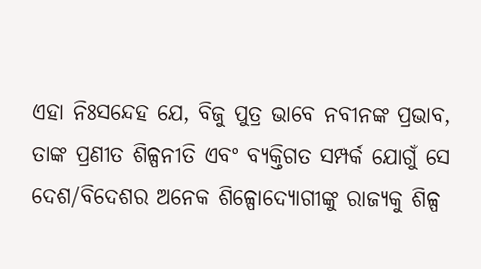ଏହା ନିଃସନ୍ଦେହ ଯେ, ବିଜୁ ପୁତ୍ର ଭାବେ ନବୀନଙ୍କ ପ୍ରଭାବ, ତାଙ୍କ ପ୍ରଣୀତ ଶିଳ୍ପନୀତି ଏବଂ ବ୍ୟକ୍ତିଗତ ସମ୍ପର୍କ ଯୋଗୁଁ ସେ ଦେଶ/ବିଦେଶର ଅନେକ ଶିଳ୍ପୋଦ୍ୟୋଗୀଙ୍କୁ ରାଜ୍ୟକୁ ଶିଳ୍ପ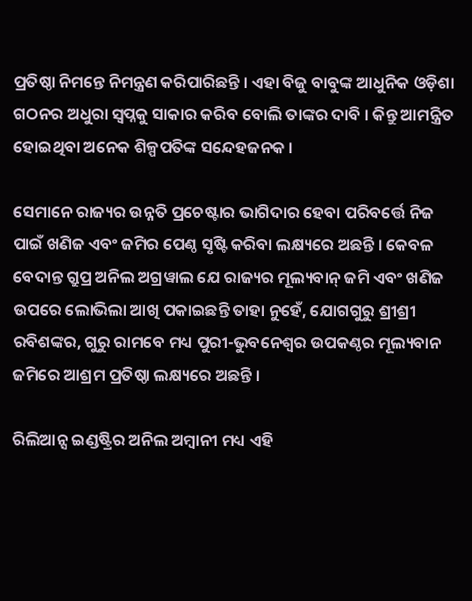ପ୍ରତିଷ୍ଠା ନିମନ୍ତେ ନିମନ୍ତ୍ରଣ କରିପାରିଛନ୍ତି । ଏହା ବିଜୁ ବାବୁଙ୍କ ଆଧୁନିକ ଓଡ଼ିଶା ଗଠନର ଅଧୁରା ସ୍ୱପ୍ନକୁ ସାକାର କରିବ ବୋଲି ତାଙ୍କର ଦାବି । କିନ୍ତୁ ଆମନ୍ତ୍ରିତ ହୋଇଥିବା ଅନେକ ଶିଳ୍ପପତିଙ୍କ ସନ୍ଦେହଜନକ ।

ସେମାନେ ରାଜ୍ୟର ଉନ୍ନତି ପ୍ରଚେଷ୍ଟାର ଭାଗିଦାର ହେବା ପରିବର୍ତ୍ତେ ନିଜ ପାଇଁ ଖଣିଜ ଏବଂ ଜମିର ପେଣ୍ଠ ସୃଷ୍ଟି କରିବା ଲକ୍ଷ୍ୟରେ ଅଛନ୍ତି । କେବଳ ବେଦାନ୍ତ ଗ୍ରୁପ୍ର ଅନିଲ ଅଗ୍ରୱାଲ ଯେ ରାଜ୍ୟର ମୂଲ୍ୟବାନ୍ ଜମି ଏବଂ ଖଣିଜ ଉପରେ ଲୋଭିଲା ଆଖି ପକାଇଛନ୍ତି ତାହା ନୁହେଁ, ଯୋଗଗୁରୁ ଶ୍ରୀଶ୍ରୀ ରବିଶଙ୍କର, ଗୁରୁ ରାମବେ ମଧ୍ୟ ପୁରୀ-ଭୁବନେଶ୍ୱର ଉପକଣ୍ଠର ମୂଲ୍ୟବାନ ଜମିରେ ଆଶ୍ରମ ପ୍ରତିଷ୍ଠା ଲକ୍ଷ୍ୟରେ ଅଛନ୍ତି ।

ରିଲିଆନ୍ସ ଇଣ୍ଡଷ୍ଟ୍ରିର ଅନିଲ ଅମ୍ବାନୀ ମଧ୍ୟ ଏହି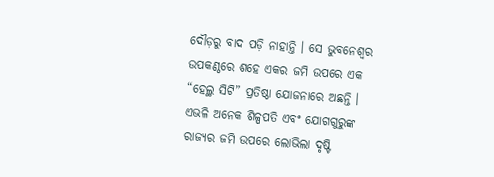ଦୌଡ଼ରୁ ବାଦ ପଡ଼ି ନାହାନ୍ତି । ସେ ଭୁବନେଶ୍ୱର ଉପକଣ୍ଠରେ ଶହେ ଏକର ଜମି ଉପରେ ଏକ “ହେଲ୍ଥ ସିଟି” ପ୍ରତିଷ୍ଠା ଯୋଜନାରେ ଅଛନ୍ତି । ଏଭଳି ଅନେକ ଶିଳ୍ପପତି ଏବଂ ଯୋଗଗୁରୁଙ୍କ ରାଜ୍ୟର ଜମି ଉପରେ ଲୋଭିଲା ଦୃଷ୍ଟି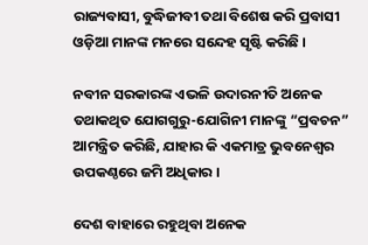ରାଜ୍ୟବାସୀ, ବୁଦ୍ଧିଜୀବୀ ତଥା ବିଶେଷ କରି ପ୍ରବାସୀ ଓଡ଼ିଆ ମାନଙ୍କ ମନରେ ସନ୍ଦେହ ସୃଷ୍ଟି କରିଛି ।

ନବୀନ ସରକାରଙ୍କ ଏଭଳି ଉଦାରନୀତି ଅନେକ ତଥାକଥିତ ଯୋଗଗୁରୁ-ଯୋଗିନୀ ମାନଙ୍କୁ “ପ୍ରବଚନ” ଆମନ୍ତ୍ରିତ କରିଛି, ଯାହାର କି ଏକମାତ୍ର ଭୁବନେଶ୍ୱର ଉପକଣ୍ଠରେ ଜମି ଅଧିକାର ।

ଦେଶ ବାହାରେ ରହୁଥିବା ଅନେକ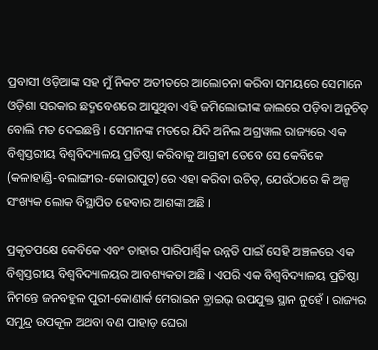ପ୍ରବାସୀ ଓଡ଼ିଆଙ୍କ ସହ ମୁଁ ନିକଟ ଅତୀତରେ ଆଲୋଚନା କରିବା ସମୟରେ ସେମାନେ ଓଡ଼ିଶା ସରକାର ଛଦ୍ମବେଶରେ ଆସୁଥିବା ଏହି ଜମିଲୋଭୀଙ୍କ ଜାଲରେ ପଡ଼ିବା ଅନୁଚିତ୍ ବୋଲି ମତ ଦେଇଛନ୍ତି । ସେମାନଙ୍କ ମତରେ ଯିଦି ଅନିଲ ଅଗ୍ରୱାଲ ରାଜ୍ୟରେ ଏକ ବିଶ୍ୱସ୍ତରୀୟ ବିଶ୍ୱବିଦ୍ୟାଳୟ ପ୍ରତିଷ୍ଠା କରିବାକୁ ଆଗ୍ରହୀ ତେବେ ସେ କେବିକେ (କଳାହାଣ୍ଡି-ବଲାଙ୍ଗୀର-କୋରାପୁଟ)ରେ ଏହା କରିବା ଉଚିତ୍, ଯେଉଁଠାରେ କି ଅଳ୍ପ ସଂଖ୍ୟକ ଲୋକ ବିସ୍ଥାପିତ ହେବାର ଆଶଙ୍କା ଅଛି ।

ପ୍ରକୃତପକ୍ଷେ କେବିକେ ଏବଂ ତାହାର ପାରିପାର୍ଶ୍ୱିକ ଉନ୍ନତି ପାଇଁ ସେହି ଅଞ୍ଚଳରେ ଏକ ବିଶ୍ୱସ୍ତରୀୟ ବିଶ୍ୱବିଦ୍ୟାଳୟର ଆବଶ୍ୟକତା ଅଛି । ଏପରି ଏକ ବିଶ୍ୱବିଦ୍ୟାଳୟ ପ୍ରତିଷ୍ଠା ନିମନ୍ତେ ଜନବହୁଳ ପୁରୀ-କୋଣାର୍କ ମେରାଇନ ଡ଼୍ରାଇଭ୍ ଉପଯୁକ୍ତ ସ୍ଥାନ ନୁହେଁ । ରାଜ୍ୟର ସମୁନ୍ଦ୍ର ଉପକୂଳ ଅଥବା ବଣ ପାହାଡ଼ ଘେରା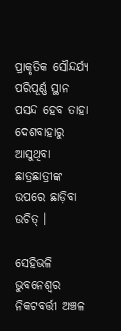ପ୍ରାକୃତିକ ସୌନ୍ଦର୍ଯ୍ୟ ପରିପୂର୍ଣ୍ଣ ସ୍ଥାନ ପସନ୍ଦ ହେବ ତାହା ଦେଶବାହାରୁ ଆସୁଥିବା ଛାତ୍ରଛାତ୍ରୀଙ୍କ ଉପରେ ଛାଡ଼ିବା ଉଚିତ୍ ।

ସେହିଭଳି ଭୁବନେଶ୍ୱର ନିକଟବର୍ତ୍ତୀ ଅଞ୍ଚଳ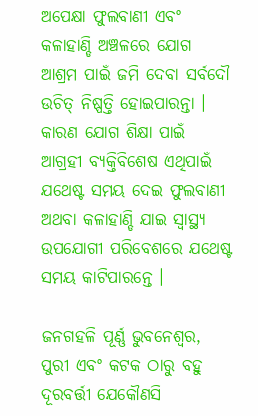ଅପେକ୍ଷା ଫୁଲବାଣୀ ଏବଂ କଳାହାଣ୍ଡି ଅଞ୍ଚଳରେ ଯୋଗ ଆଶ୍ରମ ପାଇଁ ଜମି ଦେବା ସର୍ବଦୌ ଉଚିତ୍ ନିଷ୍ପତ୍ତି ହୋଇପାରନ୍ତା । କାରଣ ଯୋଗ ଶିକ୍ଷା ପାଇଁ ଆଗ୍ରହୀ ବ୍ୟକ୍ତିବିଶେଷ ଏଥିପାଇଁ ଯଥେଷ୍ଟ ସମୟ ଦେଇ ଫୁଲବାଣୀ ଅଥବା କଳାହାଣ୍ଡି ଯାଇ ସ୍ୱାସ୍ଥ୍ୟ ଉପଯୋଗୀ ପରିବେଶରେ ଯଥେଷ୍ଟ ସମୟ କାଟିପାରନ୍ତେ ।

ଜନଗହଳି ପୂର୍ଣ୍ଣ ଭୁବନେଶ୍ୱର, ପୁରୀ ଏବଂ କଟକ ଠାରୁ ବହୁ ଦୂରବର୍ତ୍ତୀ ଯେକୌଣସି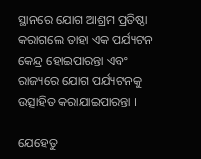ସ୍ଥାନରେ ଯୋଗ ଆଶ୍ରମ ପ୍ରତିଷ୍ଠା କରାଗଲେ ତାହା ଏକ ପର୍ଯ୍ୟଟନ କେନ୍ଦ୍ର ହୋଇପାରନ୍ତା ଏବଂ ରାଜ୍ୟରେ ଯୋଗ ପର୍ଯ୍ୟଟନକୁ ଉତ୍ସାହିତ କରାଯାଇପାରନ୍ତା ।

ଯେହେତୁ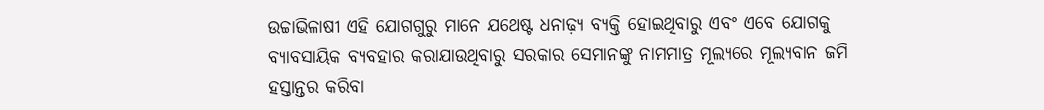ଉଚ୍ଚାଭିଳାଷୀ ଏହି ଯୋଗଗୁରୁ ମାନେ ଯଥେଷ୍ଟ ଧନାଢ଼୍ୟ ବ୍ୟକ୍ତି ହୋଇଥିବାରୁ ଏବଂ ଏବେ ଯୋଗକୁ ବ୍ୟାବସାୟିକ ବ୍ୟବହାର କରାଯାଉଥିବାରୁ ସରକାର ସେମାନଙ୍କୁ ନାମମାତ୍ର ମୂଲ୍ୟରେ ମୂଲ୍ୟବାନ ଜମି ହସ୍ତାନ୍ତର କରିବା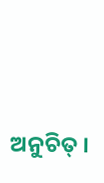ଅନୁଚିତ୍ ।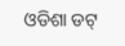ଓଡିଶା ଡଟ୍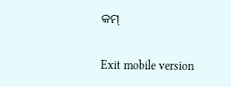କମ୍

Exit mobile version